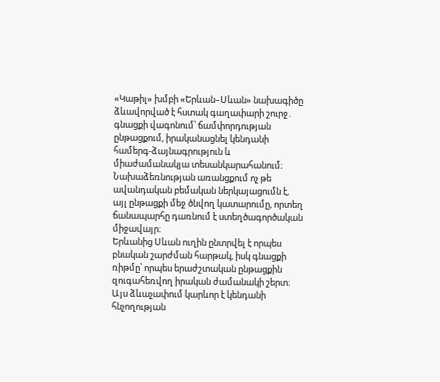«Կաթիլ» խմբի «Երևան–Սևան» նախագիծը ձևավորված է հստակ գաղափարի շուրջ․ գնացքի վագոնում՝ ճամփորդության ընթացքում, իրականացնել կենդանի համերգ-ձայնագրություն և միաժամանակյա տեսանկարահանում։ Նախաձեռնության առանցքում ոչ թե ավանդական բեմական ներկայացումն է, այլ ընթացքի մեջ ծնվող կատարումը, որտեղ ճանապարհը դառնում է ստեղծագործական միջավայր։
Երևանից Սևան ուղին ընտրվել է որպես բնական շարժման հարթակ, իսկ գնացքի ռիթմը՝ որպես երաժշտական ընթացքին զուգահեռվող իրական ժամանակի շերտ։ Այս ձևաչափում կարևոր է կենդանի հնչողության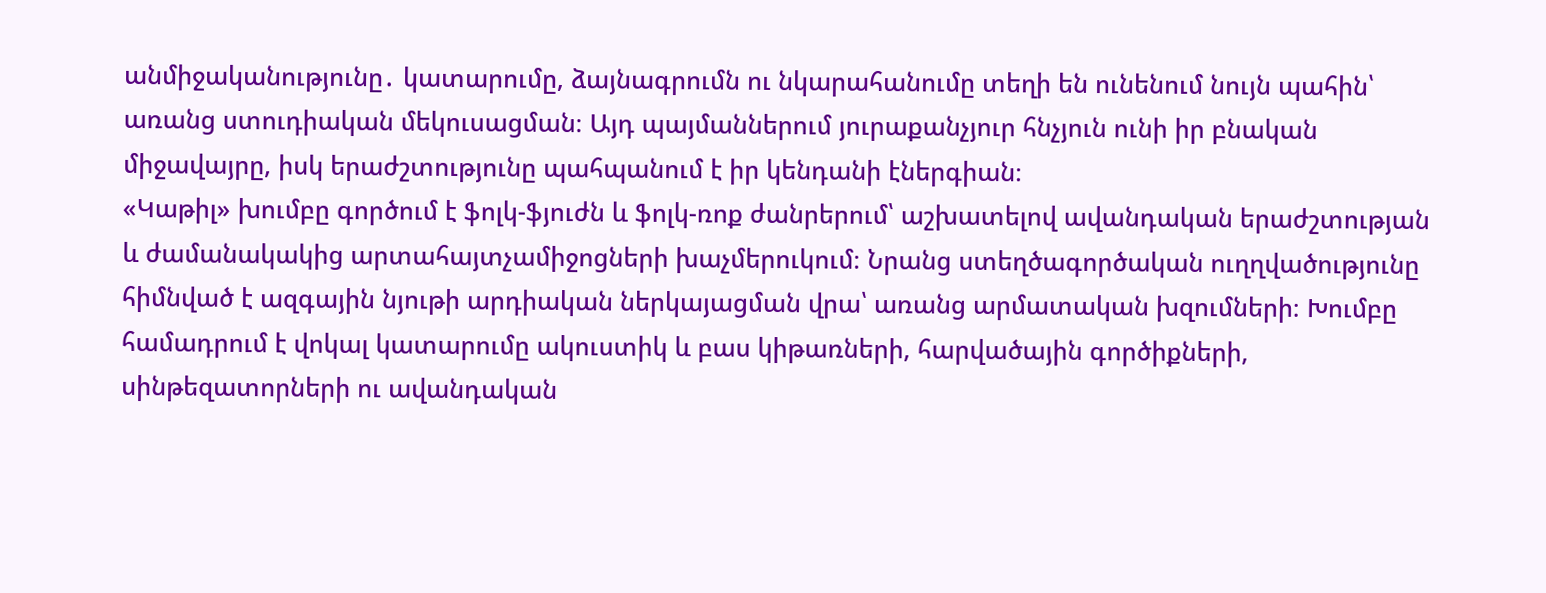անմիջականությունը․ կատարումը, ձայնագրումն ու նկարահանումը տեղի են ունենում նույն պահին՝ առանց ստուդիական մեկուսացման։ Այդ պայմաններում յուրաքանչյուր հնչյուն ունի իր բնական միջավայրը, իսկ երաժշտությունը պահպանում է իր կենդանի էներգիան։
«Կաթիլ» խումբը գործում է ֆոլկ-ֆյուժն և ֆոլկ-ռոք ժանրերում՝ աշխատելով ավանդական երաժշտության և ժամանակակից արտահայտչամիջոցների խաչմերուկում։ Նրանց ստեղծագործական ուղղվածությունը հիմնված է ազգային նյութի արդիական ներկայացման վրա՝ առանց արմատական խզումների։ Խումբը համադրում է վոկալ կատարումը ակուստիկ և բաս կիթառների, հարվածային գործիքների, սինթեզատորների ու ավանդական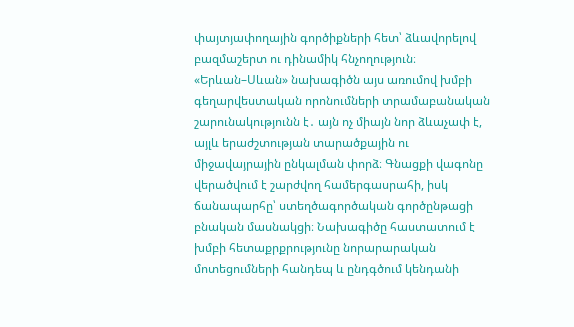փայտյափողային գործիքների հետ՝ ձևավորելով բազմաշերտ ու դինամիկ հնչողություն։
«Երևան–Սևան» նախագիծն այս առումով խմբի գեղարվեստական որոնումների տրամաբանական շարունակությունն է․ այն ոչ միայն նոր ձևաչափ է, այլև երաժշտության տարածքային ու միջավայրային ընկալման փորձ։ Գնացքի վագոնը վերածվում է շարժվող համերգասրահի, իսկ ճանապարհը՝ ստեղծագործական գործընթացի բնական մասնակցի։ Նախագիծը հաստատում է խմբի հետաքրքրությունը նորարարական մոտեցումների հանդեպ և ընդգծում կենդանի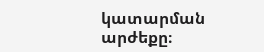կատարման արժեքը։